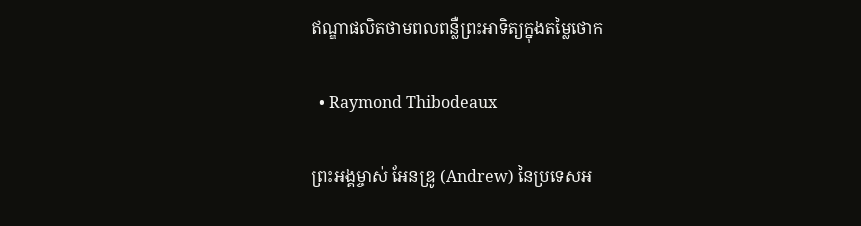ឥណ្ឌាផលិតថាមពលពន្លឺព្រះអាទិត្យក្នុងតម្លៃថោក

  • Raymond Thibodeaux

ព្រះអង្គម្ចាស់ អែនឌ្រូ (Andrew) នៃប្រទេសអ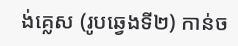ង់គ្លេស (រូបឆ្វេងទី២) កាន់ច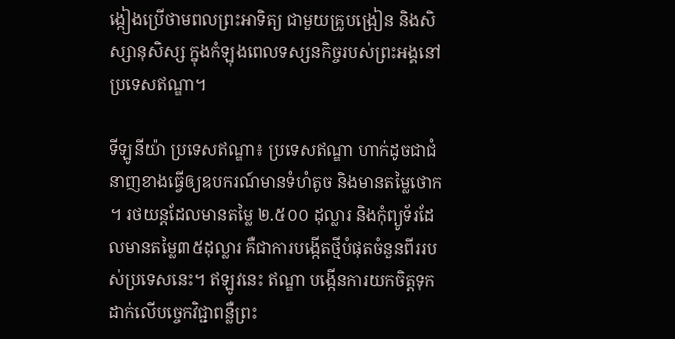ង្កៀងប្រើថាមពលព្រះអាទិត្យ ជាមួយគ្រូបង្រៀន និងសិស្សានុសិស្ស ក្នុងកំឡុងពេលទស្សនកិច្ចរបស់ព្រះអង្គនៅប្រទេសឥណ្ឌា។

ទីឡូនីយ៉ា ប្រទេសឥណ្ឌា៖ ប្រទេសឥណ្ឌា ហាក់ដូចជាជំនាញខាងធ្វើឲ្យឧបករណ៍មានទំហំតូច និងមានតម្លៃថោក។ រថយន្តដែលមានតម្លៃ ២.៥០០ ដុល្លារ និងកុំព្យូទ័រដែលមានតម្លៃ៣៥ដុល្លារ គឺជាការបង្កើតថ្មីបំផុតចំនួនពីររបស់ប្រទេសនេះ។ ឥឡូវនេះ ឥណ្ឌា បង្កើនការយកចិត្តទុកដាក់លើបច្ចេកវិជ្ជាពន្លឺព្រះ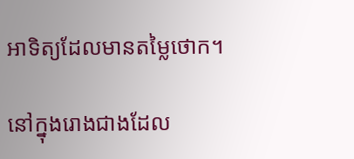អាទិត្យដែលមានតម្លៃថោក។

នៅក្នុងរោងជាងដែល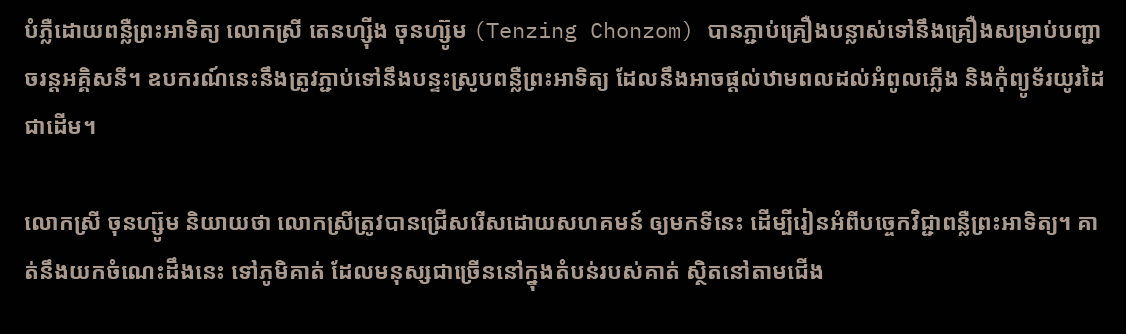បំភ្លឺដោយពន្លឺព្រះអាទិត្យ លោកស្រី តេនហ្ស៊ីង ចុនហ្ស៊ូម (Tenzing Chonzom) បានភ្ជាប់គ្រឿងបន្លាស់ទៅនឹងគ្រឿងសម្រាប់បញ្ជាចរន្តអគ្គិសនី។ ឧបករណ៍នេះនឹងត្រូវភ្ជាប់ទៅនឹងបន្ទះស្រូបពន្លឺព្រះអាទិត្យ ដែលនឹងអាចផ្តល់ឋាមពលដល់អំពូលភ្លើង និងកុំព្យូទ័រយូរដៃជាដើម។

លោកស្រី ចុនហ្ស៊ូម និយាយថា លោកស្រីត្រូវបានជ្រើសរើសដោយសហគមន៍ ឲ្យមកទីនេះ ដើម្បីរៀនអំពីបច្ចេកវិជ្ជាពន្លឺព្រះអាទិត្យ។ គាត់នឹងយកចំណេះដឹងនេះ ទៅភូមិគាត់ ដែលមនុស្សជាច្រើននៅក្នុងតំបន់របស់គាត់ ស្ថិតនៅតាមជើង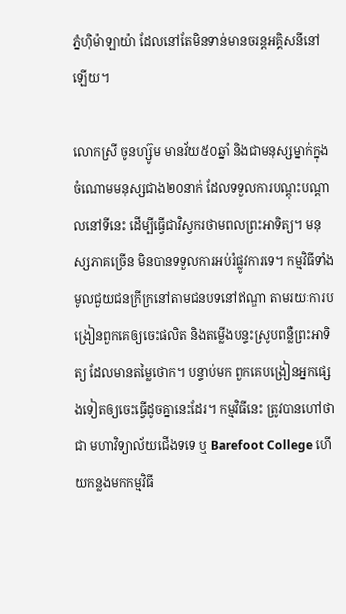ភ្នំហ៊ិម៉ាឡាយ៉ា ដែលនៅតែមិនទាន់មានចរន្តអគ្គិសនីនៅឡើយ។

លោកស្រី ចូនហ្ស៊ូម មានវ័យ៥០ឆ្នាំ និងជាមនុស្សម្នាក់ក្នុងចំណោមមនុស្សជាង២០នាក់ ដែលទទួលការបណ្តុះបណ្តាលនៅទីនេះ ដើម្បីធ្វើជាវិស្វករថាមពលព្រះអាទិត្យ។ មនុស្សភាគច្រើន មិនបានទទួលការអប់រំផ្លូវការទេ។ កម្មវិធីទាំងមូលជួយជនក្រីក្រនៅតាមជនបទនៅឥណ្ឌា តាមរយៈការបង្រៀនពួកគេឲ្យចេះផលិត និងតម្លើងបន្ទះស្រូបពន្លឺព្រះអាទិត្យ ដែលមានតម្លៃថោក។ បន្ទាប់មក ពួកគេបង្រៀនអ្នកផ្សេងទៀតឲ្យចេះធ្វើដូចគ្នានេះដែរ។ កម្មវិធីនេះ ត្រូវបានហៅថាជា មហាវិទ្យាល័យជើងទទេ ឬ Barefoot College ហើយកន្លងមកកម្មវិធី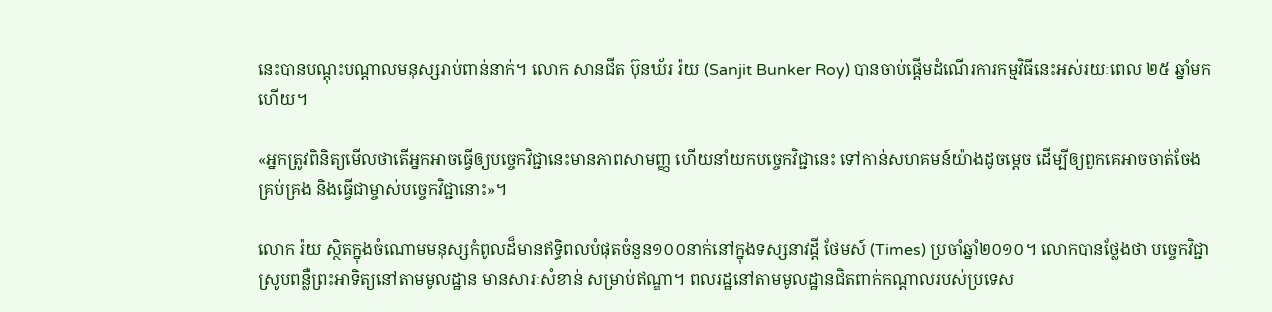នេះបានបណ្តុះបណ្តាលមនុស្សរាប់ពាន់នាក់។ លោក សានជីត ប៊ុនឃ័រ រ៉យ (Sanjit Bunker Roy) បានចាប់ផ្តើមដំណើរការកម្មវិធីនេះអស់រយៈពេល ២៥ ឆ្នាំមកហើយ។

«អ្នកត្រូវពិនិត្យមើលថាតើអ្នកអាចធ្វើឲ្យបច្ចេកវិជ្ជានេះមានភាពសាមញ្ញ ហើយនាំយកបច្ចេកវិជ្ជានេះ ទៅកាន់សហគមន៍យ៉ាងដូចម្តេច ដើម្បីឲ្យពួកគេអាចចាត់ចែង គ្រប់គ្រង និងធ្វើជាម្ចាស់បច្ចេកវិជ្ជានោះ»។

លោក រ៉យ ស្ថិតក្នុងចំណោមមនុស្សកំពូលដ៏មានឥទ្ធិពលបំផុតចំនួន១០០នាក់នៅក្នុងទស្សនាវដ្តី ថែមស៍ (Times) ប្រចាំឆ្នាំ២០១០។ លោកបានថ្លែងថា បច្ចេកវិជ្ជាស្រូបពន្លឺព្រះអាទិត្យនៅតាមមូលដ្ឋាន មានសារៈសំខាន់ សម្រាប់ឥណ្ឌា។ ពលរដ្ឋនៅតាមមូលដ្ឋានជិតពាក់កណ្តាលរបស់ប្រទេស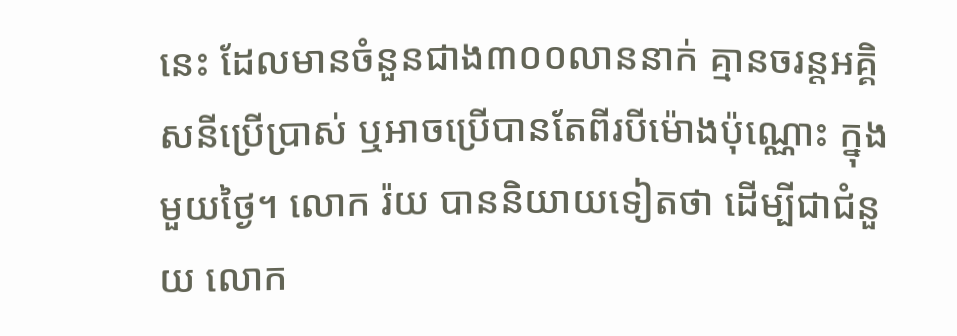នេះ ដែលមានចំនួនជាង៣០០លាននាក់ គ្មានចរន្តអគ្គិសនីប្រើប្រាស់ ឬអាចប្រើបានតែពីរបីម៉ោងប៉ុណ្ណោះ ក្នុងមួយថ្ងៃ។ លោក រ៉យ បាននិយាយទៀតថា ដើម្បីជាជំនួយ លោក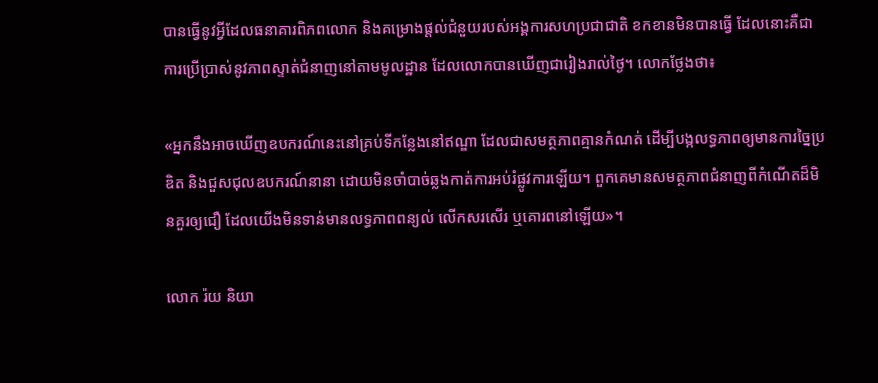បានធ្វើនូវអ្វីដែលធនាគារពិភពលោក និងគម្រោងផ្តល់ជំនួយរបស់អង្គការសហប្រជាជាតិ ខកខានមិនបានធ្វើ ដែលនោះគឺជាការប្រើប្រាស់នូវភាពស្ទាត់ជំនាញនៅតាមមូលដ្ឋាន ដែលលោកបានឃើញជារៀងរាល់ថ្ងៃ។ លោកថ្លែងថា៖

«អ្នកនឹងអាចឃើញឧបករណ៍នេះនៅគ្រប់ទីកន្លែងនៅឥណ្ឌា ដែលជាសមត្ថភាពគ្មានកំណត់ ដើម្បីបង្កលទ្ធភាពឲ្យមានការច្នៃប្រឌិត និងជួសជុលឧបករណ៍នានា ដោយមិនចាំបាច់ឆ្លងកាត់ការអប់រំផ្លូវការឡើយ។ ពួកគេមានសមត្ថភាពជំនាញពីកំណើតដ៏មិនគួរឲ្យជឿ ដែលយើងមិនទាន់មានលទ្ធភាពពន្យល់ លើកសរសើរ ឬគោរពនៅឡើយ»។

លោក រ៉យ និយា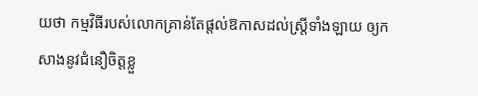យថា កម្មវិធីរបស់លោកគ្រាន់តែផ្តល់ឱកាសដល់ស្ត្រីទាំងឡាយ ឲ្យកសាងនូវជំនឿចិត្តខ្លួ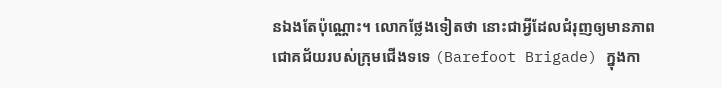នឯងតែប៉ុណ្ណោះ។ លោកថ្លែងទៀតថា នោះជាអ្វីដែលជំរុញឲ្យមានភាពជោគជ័យរបស់ក្រុមជើងទទេ (Barefoot Brigade) ក្នុងកា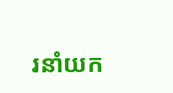រនាំយក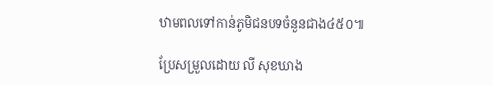ឋាមពលទៅកាន់ភូមិជនបទចំនួនជាង៤៥០៕

ប្រែសម្រួលដោយ លី សុខឃាង